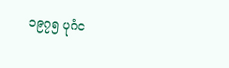၁၉၇၅ ပုဂံင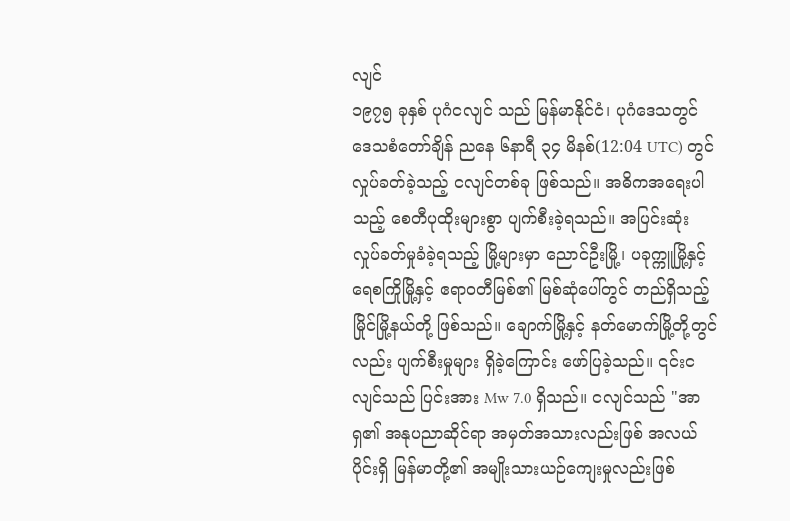လျင်
၁၉၇၅ ခုနှစ် ပုဂံငလျင် သည် မြန်မာနိုင်ငံ၊ ပုဂံဒေသတွင် ဒေသစံတော်ချိန် ညနေ ၆နာရီ ၃၄ မိနစ်(12:04 UTC) တွင် လှုပ်ခတ်ခဲ့သည့် ငလျင်တစ်ခု ဖြစ်သည်။ အဓိကအရေးပါသည့် စေတီပုထိုးများစွာ ပျက်စီးခဲ့ရသည်။ အပြင်းဆုံး လှုပ်ခတ်မှုခံခဲ့ရသည့် မြို့များမှာ ညောင်ဦးမြို့၊ ပခုက္ကူမြို့နှင့် ရေစကြိုမြို့နှင့် ဧရာဝတီမြစ်၏ မြစ်ဆုံပေါ်တွင် တည်ရှိသည့် မြိုင်မြို့နယ်တို့ ဖြစ်သည်။ ချောက်မြို့နှင့် နတ်မောက်မြို့တို့တွင်လည်း ပျက်စီးမှုများ ရှိခဲ့ကြောင်း ဖော်ပြခဲ့သည်။ ၎င်းငလျင်သည် ပြင်းအား Mw 7.0 ရှိသည်။ ငလျင်သည် "အာရှ၏ အနုပညာဆိုင်ရာ အမှတ်အသားလည်းဖြစ် အလယ်ပိုင်းရှိ မြန်မာတို့၏ အမျိုးသားယဉ်ကျေးမှုလည်းဖြစ်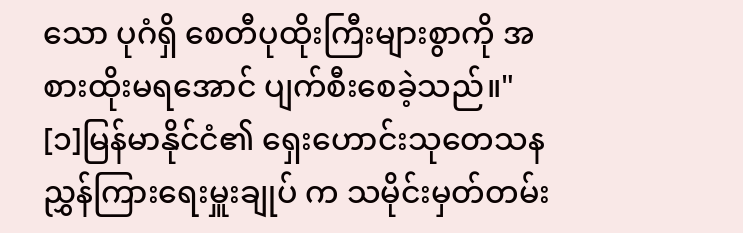သော ပုဂံရှိ စေတီပုထိုးကြီးများစွာကို အစားထိုးမရအောင် ပျက်စီးစေခဲ့သည်။" [၁]မြန်မာနိုင်ငံ၏ ရှေးဟောင်းသုတေသနညွှန်ကြားရေးမှူးချုပ် က သမိုင်းမှတ်တမ်း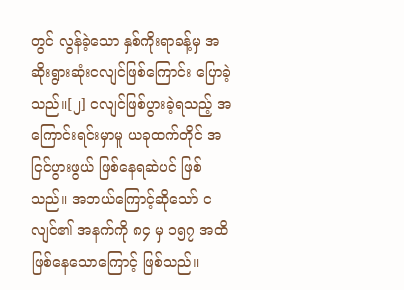တွင် လွန်ခဲ့သော နှစ်ကိုးရာခန့်မှ အဆိုးရွားဆုံးငလျင်ဖြစ်ကြောင်း ပြောခဲ့သည်။[၂] ငလျင်ဖြစ်ပွားခဲ့ရသည့် အကြောင်းရင်းမှာမူ ယခုထက်တိုင် အငြင်ပွားဖွယ် ဖြစ်နေရဆဲပင် ဖြစ်သည်။ အဘယ်ကြောင့်ဆိုသော် ငလျင်၏ အနက်ကို ၈၄ မှ ၁၅၇ အထိ ဖြစ်နေသောကြောင့် ဖြစ်သည်။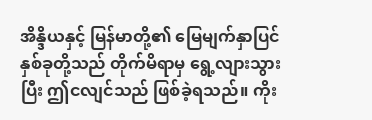အိန္ဒိယနှင့် မြန်မာတို့၏ မြေမျက်နှာပြင်နှစ်ခုတို့သည် တိုက်မိရာမှ ရွေ့လျားသွားပြီး ဤငလျင်သည် ဖြစ်ခဲ့ရသည်။ ကိုး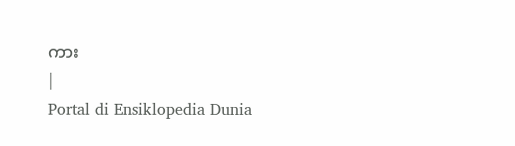ကား
|
Portal di Ensiklopedia Dunia